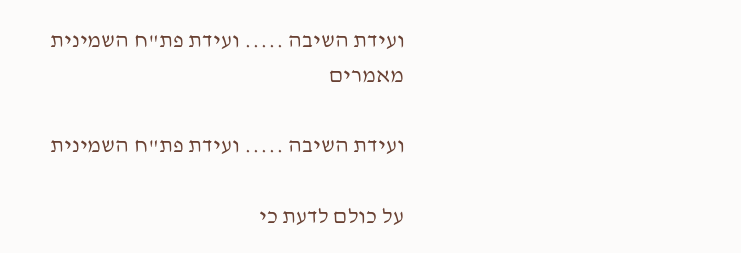ועידת השיבה ..... ועידת פת"ח השמינית
מאמרים

ועידת השיבה ..... ועידת פת"ח השמינית

על כולם לדעת כי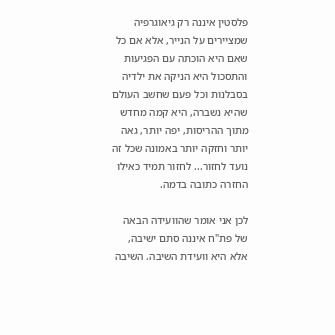פלסטין איננה רק גיאוגרפיה שמציירים על הנייר, אלא אם כל שאם היא הוכתה עם הפגיעות והתסכול היא הניקה את ילדיה בסבלנות וכל פעם שחשב העולם שהיא נשברה, היא קמה מחדש מתוך ההריסות, יפה יותר, גאה יותר וחזקה יותר באמונה שכל זה נועד לחזור... לחזור תמיד כאילו החזרה כתובה בדמה.

לכן אני אומר שהוועידה הבאה של פת"ח איננה סתם ישיבה, אלא היא וועידת השיבה. השיבה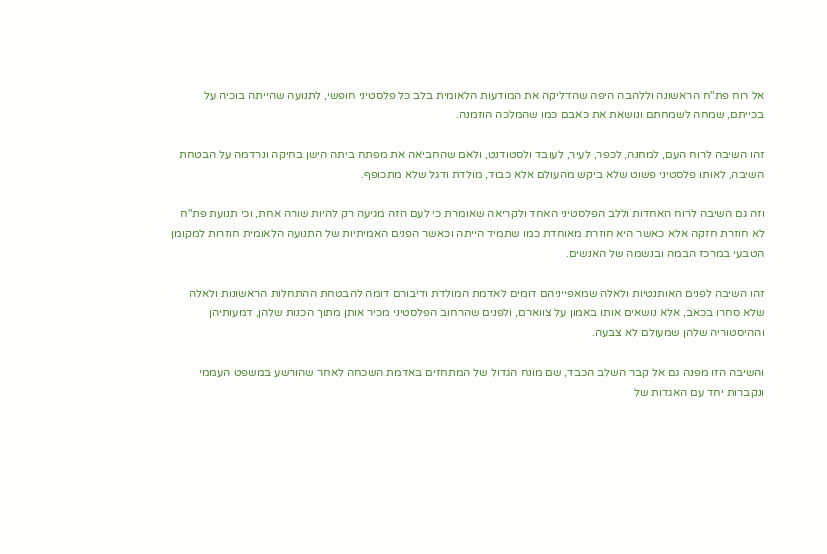אל רוח פת"ח הראשונה וללהבה היפה שהדליקה את המודעות הלאומית בלב כל פלסטיני חופשי, לתנועה שהייתה בוכיה על בכייתם, שמחה לשמחתם ונושאת את כאבם כמו שהמלכה הוזמנה.

זהו השיבה לרוח העם, למחנה, לכפר, לעיר, לעובד ולסטודנט, ולאם שהחביאה את מפתח ביתה הישן בחיקה ונרדמה על הבטחת השיבה, לאותו פלסטיני פשוט שלא ביקש מהעולם אלא כבוד, מולדת ודגל שלא מתכופף.

וזה גם השיבה לרוח האחדות וללב הפלסטיני האחד ולקריאה שאומרת כי לעם הזה מגיעה רק להיות שורה אחת, וכי תנועת פת"ח לא חוזרת חזקה אלא כאשר היא חוזרת מאוחדת כמו שתמיד הייתה וכאשר הפנים האמיתיות של התנועה הלאומית חוזרות למקומן הטבעי במרכז הבמה ובנשמה של האנשים.

זהו השיבה לפנים האותנטיות ולאלה שמאפייניהם דומים לאדמת המולדת ודיבורם דומה להבטחת ההתחלות הראשונות ולאלה שלא סחרו בכאב, אלא נושאים אותו באמון על צווארם, ולפנים שהרחוב הפלסטיני מכיר אותן מתוך הכנות שלהן, דמעותיהן וההיסטוריה שלהן שמעולם לא צבעה.

והשיבה הזו מפנה גם אל קבר השלב הכבד, שם מונח הגדול של המתחזים באדמת השכחה לאחר שהורשע במשפט העממי ונקברות יחד עם האגדות של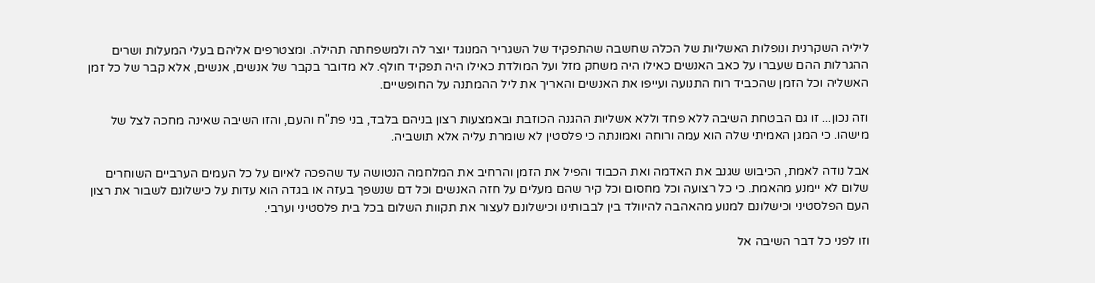ליליה השקרנית ונופלות האשליות של הכלה שחשבה שהתפקיד של השגריר המנוגד יוצר לה ולמשפחתה תהילה. ומצטרפים אליהם בעלי המעלות ושרים ההגרלות ההם שעברו על כאב האנשים כאילו היה משחק מזל ועל המולדת כאילו היה תפקיד חולף. לא מדובר בקבר של אנשים, אנשים, אלא קבר של כל זמן האשליה וכל הזמן שהכביד רוח התנועה ועייפו את האנשים והאריך את ליל ההמתנה על החופשיים.

וזה נכון... זו גם הבטחת השיבה ללא פחד וללא אשליות ההגנה הכוזבת ובאמצעות רצון בניהם בלבד, בני פת"ח והעם, והזו השיבה שאינה מחכה לצל של מישהו. כי המגן האמיתי שלה הוא עמה ורוחה ואמונתה כי פלסטין לא שומרת עליה אלא תושביה.

אבל נודה לאמת, הכיבוש שגנב את האדמה ואת הכבוד והפיל את הזמן והרחיב את המלחמה הנטושה עד שהפכה לאיום על כל העמים הערביים השוחרים שלום לא יימנע מהאמת. כי כל רצועה וכל מחסום וכל קיר שהם מעלים על חזה האנשים וכל דם שנשפך בעזה או בגדה הוא עדות על כישלונם לשבור את רצון העם הפלסטיני וכישלונם למנוע מהאהבה להיוולד בין לבבותינו וכישלונם לעצור את תקוות השלום בכל בית פלסטיני וערבי.

וזו לפני כל דבר השיבה אל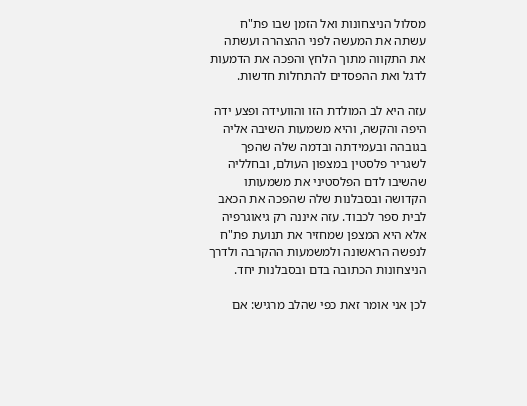מסלול הניצחונות ואל הזמן שבו פת"ח עשתה את המעשה לפני ההצהרה ועשתה את התקווה מתוך הלחץ והפכה את הדמעות לדגל ואת ההפסדים להתחלות חדשות.

עזה היא לב המולדת הזו והוועידה ופצע ידה היפה והקשה, והיא משמעות השיבה אליה בגובהה ובעמידתה ובדמה שלה שהפך לשגריר פלסטין במצפון העולם, ובחלליה שהשיבו לדם הפלסטיני את משמעותו הקדושה ובסבלנות שלה שהפכה את הכאב לבית ספר לכבוד. עזה איננה רק גיאוגרפיה אלא היא המצפן שמחזיר את תנועת פת"ח לנפשה הראשונה ולמשמעות ההקרבה ולדרך הניצחונות הכתובה בדם ובסבלנות יחד.

לכן אני אומר זאת כפי שהלב מרגיש: אם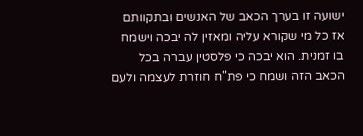ישועה זו בערך הכאב של האנשים ובתקוותם אז כל מי שקורא עליה ומאזין לה יבכה וישמח בו זמנית. הוא יבכה כי פלסטין עברה בכל הכאב הזה ושמח כי פת"ח חוזרת לעצמה ולעם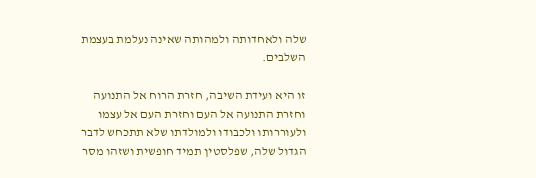שלה ולאחדותה ולמהותה שאינה נעלמת בעצמת השלבים.

זו היא ועידת השיבה, חזרת הרוח אל התנועה וחזרת התנועה אל העם וחזרת העם אל עצמו ולעוררותו ולכבודו ולמולדתו שלא תתכחש לדבר הגדול שלה, שפלסטין תמיד חופשית ושזהו מסר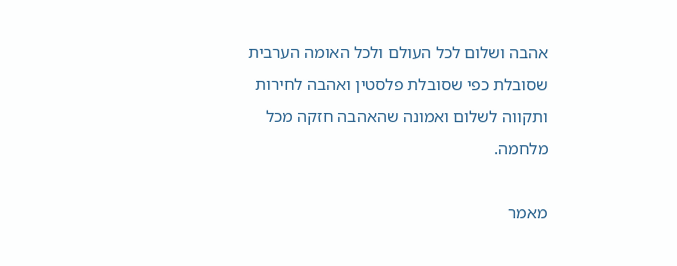אהבה ושלום לכל העולם ולכל האומה הערבית שסובלת כפי שסובלת פלסטין ואהבה לחירות ותקווה לשלום ואמונה שהאהבה חזקה מכל מלחמה.

מאמר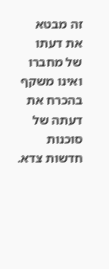זה מבטא את דעתו של מחברו ואינו משקף בהכרח את דעתה של סוכנות חדשות צדא.